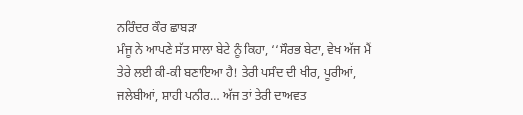ਨਰਿੰਦਰ ਕੌਰ ਛਾਬੜਾ
ਮੰਜੂ ਨੇ ਆਪਣੇ ਸੱਤ ਸਾਲਾ ਬੇਟੇ ਨੂੰ ਕਿਹਾ, ‘‘ਸੌਰਭ ਬੇਟਾ, ਵੇਖ ਅੱਜ ਮੈਂ ਤੇਰੇ ਲਈ ਕੀ-ਕੀ ਬਣਾਇਆ ਹੈ! ਤੇਰੀ ਪਸੰਦ ਦੀ ਖੀਰ, ਪੂਰੀਆਂ, ਜਲੇਬੀਆਂ, ਸ਼ਾਹੀ ਪਨੀਰ… ਅੱਜ ਤਾਂ ਤੇਰੀ ਦਾਅਵਤ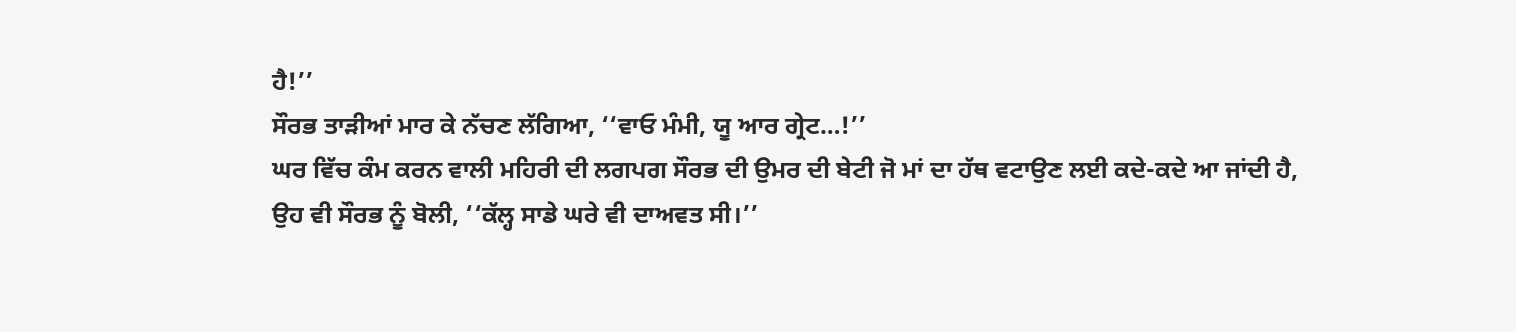ਹੈ!’’
ਸੌਰਭ ਤਾੜੀਆਂ ਮਾਰ ਕੇ ਨੱਚਣ ਲੱਗਿਆ, ‘‘ਵਾਓ ਮੰਮੀ, ਯੂ ਆਰ ਗ੍ਰੇਟ…!’’
ਘਰ ਵਿੱਚ ਕੰਮ ਕਰਨ ਵਾਲੀ ਮਹਿਰੀ ਦੀ ਲਗਪਗ ਸੌਰਭ ਦੀ ਉਮਰ ਦੀ ਬੇਟੀ ਜੋ ਮਾਂ ਦਾ ਹੱਥ ਵਟਾਉਣ ਲਈ ਕਦੇ-ਕਦੇ ਆ ਜਾਂਦੀ ਹੈ, ਉਹ ਵੀ ਸੌਰਭ ਨੂੰ ਬੋਲੀ, ‘‘ਕੱਲ੍ਹ ਸਾਡੇ ਘਰੇ ਵੀ ਦਾਅਵਤ ਸੀ।’’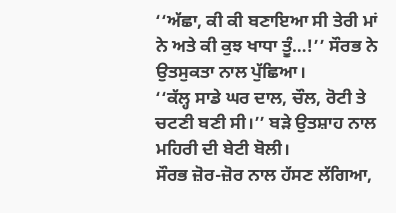‘‘ਅੱਛਾ, ਕੀ ਕੀ ਬਣਾਇਆ ਸੀ ਤੇਰੀ ਮਾਂ ਨੇ ਅਤੇ ਕੀ ਕੁਝ ਖਾਧਾ ਤੂੰ…!’’ ਸੌਰਭ ਨੇ ਉਤਸੁਕਤਾ ਨਾਲ ਪੁੱਛਿਆ।
‘‘ਕੱਲ੍ਹ ਸਾਡੇ ਘਰ ਦਾਲ, ਚੌਲ, ਰੋਟੀ ਤੇ ਚਟਣੀ ਬਣੀ ਸੀ।’’ ਬੜੇ ਉਤਸ਼ਾਹ ਨਾਲ ਮਹਿਰੀ ਦੀ ਬੇਟੀ ਬੋਲੀ।
ਸੌਰਭ ਜ਼ੋਰ-ਜ਼ੋਰ ਨਾਲ ਹੱਸਣ ਲੱਗਿਆ,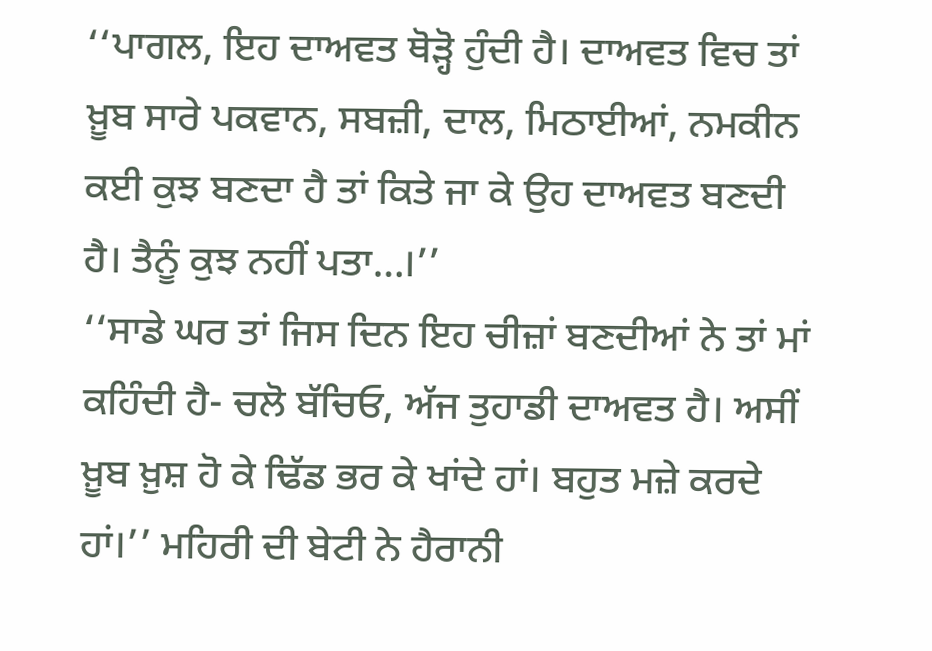‘‘ਪਾਗਲ, ਇਹ ਦਾਅਵਤ ਥੋੜ੍ਹੋ ਹੁੰਦੀ ਹੈ। ਦਾਅਵਤ ਵਿਚ ਤਾਂ ਖ਼ੂਬ ਸਾਰੇ ਪਕਵਾਨ, ਸਬਜ਼ੀ, ਦਾਲ, ਮਿਠਾਈਆਂ, ਨਮਕੀਨ ਕਈ ਕੁਝ ਬਣਦਾ ਹੈ ਤਾਂ ਕਿਤੇ ਜਾ ਕੇ ਉਹ ਦਾਅਵਤ ਬਣਦੀ ਹੈ। ਤੈਨੂੰ ਕੁਝ ਨਹੀਂ ਪਤਾ…।’’
‘‘ਸਾਡੇ ਘਰ ਤਾਂ ਜਿਸ ਦਿਨ ਇਹ ਚੀਜ਼ਾਂ ਬਣਦੀਆਂ ਨੇ ਤਾਂ ਮਾਂ ਕਹਿੰਦੀ ਹੈ- ਚਲੋ ਬੱਚਿਓ, ਅੱਜ ਤੁਹਾਡੀ ਦਾਅਵਤ ਹੈ। ਅਸੀਂ ਖ਼ੂਬ ਖ਼ੁਸ਼ ਹੋ ਕੇ ਢਿੱਡ ਭਰ ਕੇ ਖਾਂਦੇ ਹਾਂ। ਬਹੁਤ ਮਜ਼ੇ ਕਰਦੇ ਹਾਂ।’’ ਮਹਿਰੀ ਦੀ ਬੇਟੀ ਨੇ ਹੈਰਾਨੀ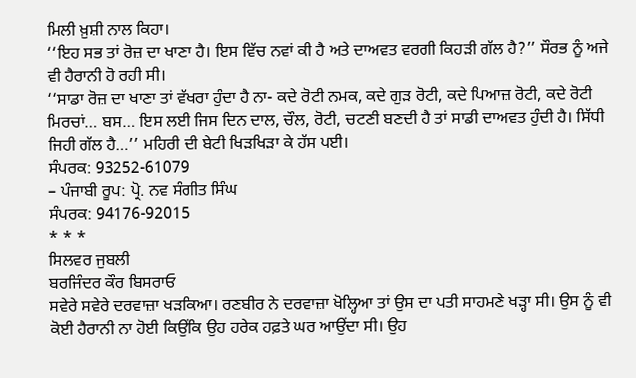ਮਿਲੀ ਖ਼ੁਸ਼ੀ ਨਾਲ ਕਿਹਾ।
‘‘ਇਹ ਸਭ ਤਾਂ ਰੋਜ਼ ਦਾ ਖਾਣਾ ਹੈ। ਇਸ ਵਿੱਚ ਨਵਾਂ ਕੀ ਹੈ ਅਤੇ ਦਾਅਵਤ ਵਰਗੀ ਕਿਹੜੀ ਗੱਲ ਹੈ?’’ ਸੌਰਭ ਨੂੰ ਅਜੇ ਵੀ ਹੈਰਾਨੀ ਹੋ ਰਹੀ ਸੀ।
‘‘ਸਾਡਾ ਰੋਜ਼ ਦਾ ਖਾਣਾ ਤਾਂ ਵੱਖਰਾ ਹੁੰਦਾ ਹੈ ਨਾ- ਕਦੇ ਰੋਟੀ ਨਮਕ, ਕਦੇ ਗੁੜ ਰੋਟੀ, ਕਦੇ ਪਿਆਜ਼ ਰੋਟੀ, ਕਦੇ ਰੋਟੀ ਮਿਰਚਾਂ… ਬਸ… ਇਸ ਲਈ ਜਿਸ ਦਿਨ ਦਾਲ, ਚੌਲ, ਰੋਟੀ, ਚਟਣੀ ਬਣਦੀ ਹੈ ਤਾਂ ਸਾਡੀ ਦਾਅਵਤ ਹੁੰਦੀ ਹੈ। ਸਿੱਧੀ ਜਿਹੀ ਗੱਲ ਹੈ…’’ ਮਹਿਰੀ ਦੀ ਬੇਟੀ ਖਿੜਖਿੜਾ ਕੇ ਹੱਸ ਪਈ।
ਸੰਪਰਕ: 93252-61079
– ਪੰਜਾਬੀ ਰੂਪ: ਪ੍ਰੋ. ਨਵ ਸੰਗੀਤ ਸਿੰਘ
ਸੰਪਰਕ: 94176-92015
* * *
ਸਿਲਵਰ ਜੁਬਲੀ
ਬਰਜਿੰਦਰ ਕੌਰ ਬਿਸਰਾਓ
ਸਵੇਰੇ ਸਵੇਰੇ ਦਰਵਾਜ਼ਾ ਖੜਕਿਆ। ਰਣਬੀਰ ਨੇ ਦਰਵਾਜ਼ਾ ਖੋਲ੍ਹਿਆ ਤਾਂ ਉਸ ਦਾ ਪਤੀ ਸਾਹਮਣੇ ਖੜ੍ਹਾ ਸੀ। ਉਸ ਨੂੰ ਵੀ ਕੋਈ ਹੈਰਾਨੀ ਨਾ ਹੋਈ ਕਿਉਂਕਿ ਉਹ ਹਰੇਕ ਹਫ਼ਤੇ ਘਰ ਆਉਂਦਾ ਸੀ। ਉਹ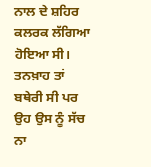ਨਾਲ ਦੇ ਸ਼ਹਿਰ ਕਲਰਕ ਲੱਗਿਆ ਹੋਇਆ ਸੀ। ਤਨਖ਼ਾਹ ਤਾਂ ਬਥੇਰੀ ਸੀ ਪਰ ਉਹ ਉਸ ਨੂੰ ਸੱਚ ਨਾ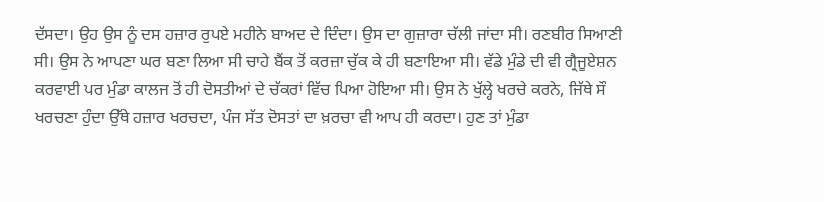ਦੱਸਦਾ। ਉਹ ਉਸ ਨੂੰ ਦਸ ਹਜ਼ਾਰ ਰੁਪਏ ਮਹੀਨੇ ਬਾਅਦ ਦੇ ਦਿੰਦਾ। ਉਸ ਦਾ ਗੁਜ਼ਾਰਾ ਚੱਲੀ ਜਾਂਦਾ ਸੀ। ਰਣਬੀਰ ਸਿਆਣੀ ਸੀ। ਉਸ ਨੇ ਆਪਣਾ ਘਰ ਬਣਾ ਲਿਆ ਸੀ ਚਾਹੇ ਬੈਂਕ ਤੋਂ ਕਰਜ਼ਾ ਚੁੱਕ ਕੇ ਹੀ ਬਣਾਇਆ ਸੀ। ਵੱਡੇ ਮੁੰਡੇ ਦੀ ਵੀ ਗ੍ਰੈਜੂਏਸ਼ਨ ਕਰਵਾਈ ਪਰ ਮੁੰਡਾ ਕਾਲਜ ਤੋਂ ਹੀ ਦੋਸਤੀਆਂ ਦੇ ਚੱਕਰਾਂ ਵਿੱਚ ਪਿਆ ਹੋਇਆ ਸੀ। ਉਸ ਨੇ ਖੁੱਲ੍ਹੇ ਖਰਚੇ ਕਰਨੇ, ਜਿੱਥੇ ਸੌ ਖਰਚਣਾ ਹੁੰਦਾ ਉੱਥੇ ਹਜ਼ਾਰ ਖਰਚਦਾ, ਪੰਜ ਸੱਤ ਦੋਸਤਾਂ ਦਾ ਖ਼ਰਚਾ ਵੀ ਆਪ ਹੀ ਕਰਦਾ। ਹੁਣ ਤਾਂ ਮੁੰਡਾ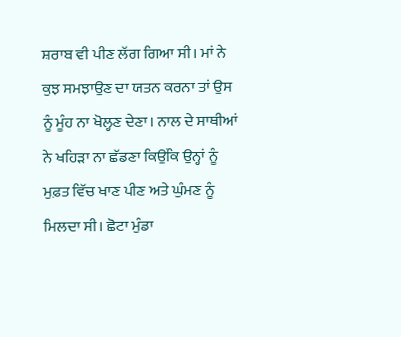ਸ਼ਰਾਬ ਵੀ ਪੀਣ ਲੱਗ ਗਿਆ ਸੀ। ਮਾਂ ਨੇ ਕੁਝ ਸਮਝਾਉਣ ਦਾ ਯਤਨ ਕਰਨਾ ਤਾਂ ਉਸ ਨੂੰ ਮੂੰਹ ਨਾ ਖੋਲ੍ਹਣ ਦੇਣਾ। ਨਾਲ ਦੇ ਸਾਥੀਆਂ ਨੇ ਖਹਿੜਾ ਨਾ ਛੱਡਣਾ ਕਿਉਂਕਿ ਉਨ੍ਹਾਂ ਨੂੰ ਮੁਫ਼ਤ ਵਿੱਚ ਖਾਣ ਪੀਣ ਅਤੇ ਘੁੰਮਣ ਨੂੰ ਮਿਲਦਾ ਸੀ। ਛੋਟਾ ਮੁੰਡਾ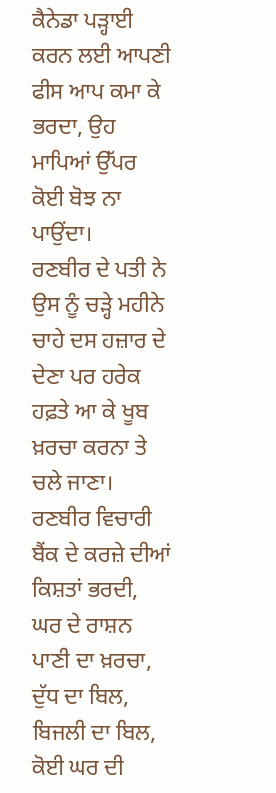ਕੈਨੇਡਾ ਪੜ੍ਹਾਈ ਕਰਨ ਲਈ ਆਪਣੀ ਫੀਸ ਆਪ ਕਮਾ ਕੇ ਭਰਦਾ, ਉਹ ਮਾਪਿਆਂ ਉੱਪਰ ਕੋਈ ਬੋਝ ਨਾ ਪਾਉਂਦਾ।
ਰਣਬੀਰ ਦੇ ਪਤੀ ਨੇ ਉਸ ਨੂੰ ਚੜ੍ਹੇ ਮਹੀਨੇ ਚਾਹੇ ਦਸ ਹਜ਼ਾਰ ਦੇ ਦੇਣਾ ਪਰ ਹਰੇਕ ਹਫ਼ਤੇ ਆ ਕੇ ਖੂਬ ਖ਼ਰਚਾ ਕਰਨਾ ਤੇ ਚਲੇ ਜਾਣਾ। ਰਣਬੀਰ ਵਿਚਾਰੀ ਬੈਂਕ ਦੇ ਕਰਜ਼ੇ ਦੀਆਂ ਕਿਸ਼ਤਾਂ ਭਰਦੀ, ਘਰ ਦੇ ਰਾਸ਼ਨ ਪਾਣੀ ਦਾ ਖ਼ਰਚਾ, ਦੁੱਧ ਦਾ ਬਿਲ, ਬਿਜਲੀ ਦਾ ਬਿਲ, ਕੋਈ ਘਰ ਦੀ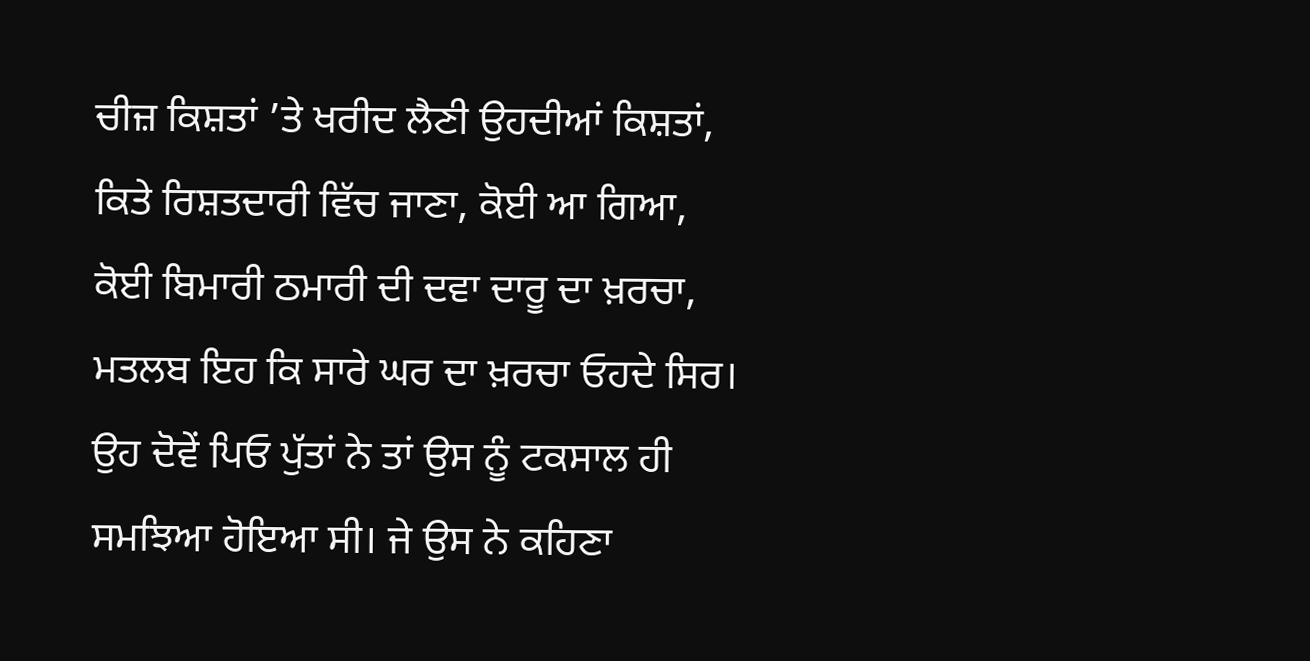ਚੀਜ਼ ਕਿਸ਼ਤਾਂ ’ਤੇ ਖਰੀਦ ਲੈਣੀ ਉਹਦੀਆਂ ਕਿਸ਼ਤਾਂ, ਕਿਤੇ ਰਿਸ਼ਤਦਾਰੀ ਵਿੱਚ ਜਾਣਾ, ਕੋਈ ਆ ਗਿਆ, ਕੋਈ ਬਿਮਾਰੀ ਠਮਾਰੀ ਦੀ ਦਵਾ ਦਾਰੂ ਦਾ ਖ਼ਰਚਾ, ਮਤਲਬ ਇਹ ਕਿ ਸਾਰੇ ਘਰ ਦਾ ਖ਼ਰਚਾ ਓਹਦੇ ਸਿਰ। ਉਹ ਦੋਵੇਂ ਪਿਓ ਪੁੱਤਾਂ ਨੇ ਤਾਂ ਉਸ ਨੂੰ ਟਕਸਾਲ ਹੀ ਸਮਝਿਆ ਹੋਇਆ ਸੀ। ਜੇ ਉਸ ਨੇ ਕਹਿਣਾ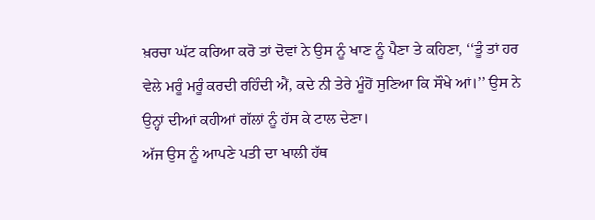ਖ਼ਰਚਾ ਘੱਟ ਕਰਿਆ ਕਰੋ ਤਾਂ ਦੋਵਾਂ ਨੇ ਉਸ ਨੂੰ ਖਾਣ ਨੂੰ ਪੈਣਾ ਤੇ ਕਹਿਣਾ, ‘‘ਤੂੰ ਤਾਂ ਹਰ ਵੇਲੇ ਮਰੂੰ ਮਰੂੰ ਕਰਦੀ ਰਹਿੰਦੀ ਐਂ, ਕਦੇ ਨੀ ਤੇਰੇ ਮੂੰਹੋਂ ਸੁਣਿਆ ਕਿ ਸੌਖੇ ਆਂ।’’ ਉਸ ਨੇ ਉਨ੍ਹਾਂ ਦੀਆਂ ਕਹੀਆਂ ਗੱਲਾਂ ਨੂੰ ਹੱਸ ਕੇ ਟਾਲ ਦੇਣਾ।
ਅੱਜ ਉਸ ਨੂੰ ਆਪਣੇ ਪਤੀ ਦਾ ਖਾਲੀ ਹੱਥ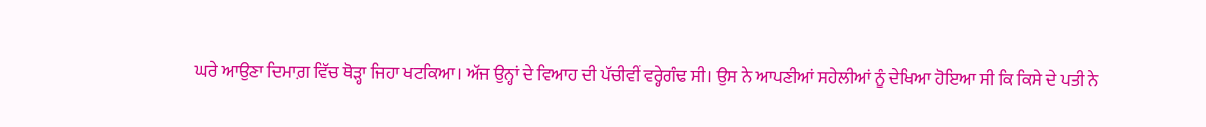ਘਰੇ ਆਉਣਾ ਦਿਮਾਗ਼ ਵਿੱਚ ਥੋੜ੍ਹਾ ਜਿਹਾ ਖਟਕਿਆ। ਅੱਜ ਉਨ੍ਹਾਂ ਦੇ ਵਿਆਹ ਦੀ ਪੱਚੀਵੀਂ ਵਰ੍ਹੇਗੰਢ ਸੀ। ਉਸ ਨੇ ਆਪਣੀਆਂ ਸਹੇਲੀਆਂ ਨੂੰ ਦੇਖਿਆ ਹੋਇਆ ਸੀ ਕਿ ਕਿਸੇ ਦੇ ਪਤੀ ਨੇ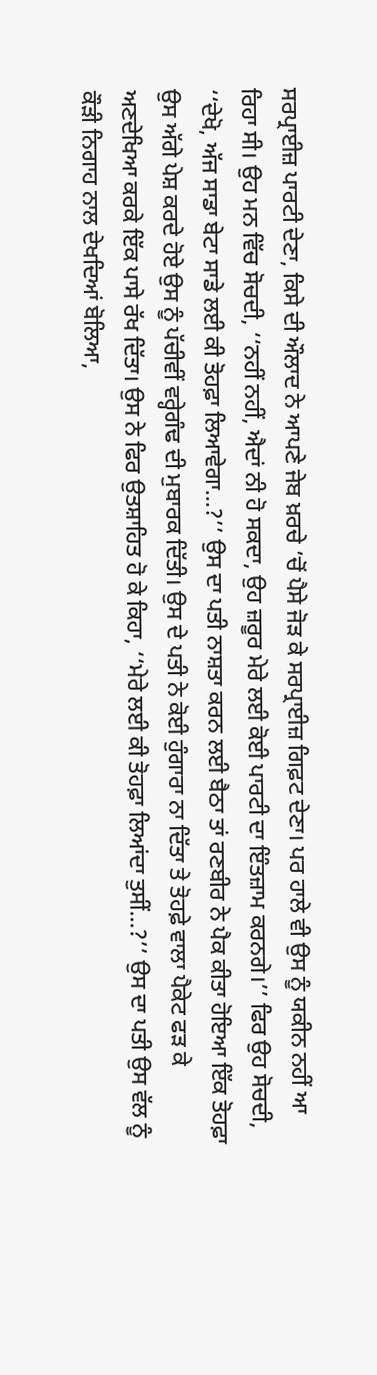ਸਰਪ੍ਰਾਈਜ਼ ਪਾਰਟੀ ਦੇਣਾ, ਕਿਸੇ ਦੀ ਔਲਾਦ ਨੇ ਆਪਣੇ ਜੇਬ ਖ਼ਰਚੇ ’ਚੋਂ ਪੈਸੇ ਜੋੜ ਕੇ ਸਰਪ੍ਰਾਈਜ਼ ਗਿਫ਼ਟ ਦੇਣਾ। ਪਰ ਹਾਲੇ ਵੀ ਉਸ ਨੂੰ ਯਕੀਨ ਨਹੀਂ ਆ ਰਿਹਾ ਸੀ। ਉਹ ਮਨ ਵਿੱਚ ਸੋਚਦੀ, ‘‘ਨਹੀਂ ਨਹੀਂ, ਐਦਾਂ ਨੀ ਹੋ ਸਕਦਾ, ਉਹ ਜ਼ਰੂਰ ਮੇਰੇ ਲਈ ਕੋਈ ਪਾਰਟੀ ਦਾ ਇੰਤਜ਼ਾਮ ਕਰਨਗੇ।’’ ਫਿਰ ਉਹ ਸੋਚਦੀ, ‘‘ਦੇਖੋ, ਅੱਜ ਸਾਡਾ ਬੇਟਾ ਸਾਡੇ ਲਈ ਕੀ ਤੋਹਫ਼ਾ ਲਿਆਵੇਗਾ…?’’ ਉਸ ਦਾ ਪਤੀ ਨਾਸ਼ਤਾ ਕਰਨ ਲਈ ਬੈਠਾ ਤਾਂ ਰਣਬੀਰ ਨੇ ਪੈਕ ਕੀਤਾ ਹੋਇਆ ਇੱਕ ਤੋਹਫ਼ਾ ਉਸ ਅੱਗੇ ਪੇਸ਼ ਕਰਦੇ ਹੋਏ ਉਸ ਨੂੰ ਪੱਚੀਵੀਂ ਵਰ੍ਹੇਗੰਢ ਦੀ ਮੁਬਾਰਕ ਦਿੱਤੀ। ਉਸ ਦੇ ਪਤੀ ਨੇ ਕੋਈ ਹੁੰਗਾਰਾ ਨਾ ਦਿੱਤਾ ਤੇ ਤੋਹਫ਼ੇ ਵਾਲਾ ਪੈਕੇਟ ਫੜ ਕੇ ਅਣਦੇਖਿਆ ਕਰਕੇ ਇੱਕ ਪਾਸੇ ਰੱਖ ਦਿੱਤਾ। ਉਸ ਨੇ ਫਿਰ ਉਤਸ਼ਾਹਿਤ ਹੋ ਕੇ ਕਿਹਾ, ‘‘ਮੇਰੇ ਲਈ ਕੀ ਤੋਹਫ਼ਾ ਲਿਆਂਦਾ ਤੁਸੀਂ…?’’ ਉਸ ਦਾ ਪਤੀ ਉਸ ਵੱਲ ਨੂੰ ਕੌੜੀ ਨਿਗਾਹ ਨਾਲ ਦੇਖਦਿਆਂ ਬੋਲਿਆ,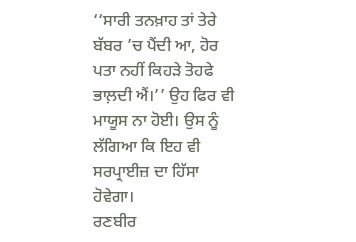‘‘ਸਾਰੀ ਤਨਖ਼ਾਹ ਤਾਂ ਤੇਰੇ ਬੱਬਰ ’ਚ ਪੈਂਦੀ ਆ, ਹੋਰ ਪਤਾ ਨਹੀਂ ਕਿਹੜੇ ਤੋਹਫੇ ਭਾਲ਼ਦੀ ਐਂ।’’ ਉਹ ਫਿਰ ਵੀ ਮਾਯੂਸ ਨਾ ਹੋਈ। ਉਸ ਨੂੰ ਲੱਗਿਆ ਕਿ ਇਹ ਵੀ ਸਰਪ੍ਰਾਈਜ਼ ਦਾ ਹਿੱਸਾ ਹੋਵੇਗਾ।
ਰਣਬੀਰ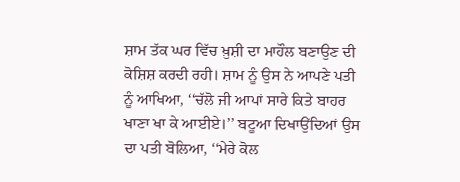ਸ਼ਾਮ ਤੱਕ ਘਰ ਵਿੱਚ ਖ਼ੁਸ਼ੀ ਦਾ ਮਾਹੌਲ ਬਣਾਉਣ ਦੀ ਕੋਸ਼ਿਸ਼ ਕਰਦੀ ਰਹੀ। ਸ਼ਾਮ ਨੂੰ ਉਸ ਨੇ ਆਪਣੇ ਪਤੀ ਨੂੰ ਆਖਿਆ, ‘‘ਚੱਲੋ ਜੀ ਆਪਾਂ ਸਾਰੇ ਕਿਤੇ ਬਾਹਰ ਖਾਣਾ ਖਾ ਕੇ ਆਈਏ।’’ ਬਟੂਆ ਦਿਖਾਉਂਦਿਆਂ ਉਸ ਦਾ ਪਤੀ ਬੋਲਿਆ, ‘‘ਮੇਰੇ ਕੋਲ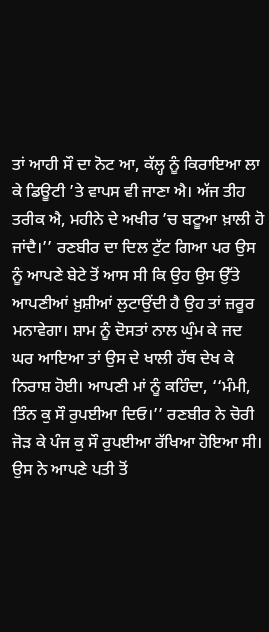ਤਾਂ ਆਹੀ ਸੌ ਦਾ ਨੋਟ ਆ, ਕੱਲ੍ਹ ਨੂੰ ਕਿਰਾਇਆ ਲਾ ਕੇ ਡਿਊਟੀ ’ਤੇ ਵਾਪਸ ਵੀ ਜਾਣਾ ਐ। ਅੱਜ ਤੀਹ ਤਰੀਕ ਐ, ਮਹੀਨੇ ਦੇ ਅਖੀਰ ’ਚ ਬਟੂਆ ਖ਼ਾਲੀ ਹੋ ਜਾਂਦੈ।’’ ਰਣਬੀਰ ਦਾ ਦਿਲ ਟੁੱਟ ਗਿਆ ਪਰ ਉਸ ਨੂੰ ਆਪਣੇ ਬੇਟੇ ਤੋਂ ਆਸ ਸੀ ਕਿ ਉਹ ਉਸ ਉੱਤੇ ਆਪਣੀਆਂ ਖ਼ੁਸ਼ੀਆਂ ਲੁਟਾਉਂਦੀ ਹੈ ਉਹ ਤਾਂ ਜ਼ਰੂਰ ਮਨਾਵੇਗਾ। ਸ਼ਾਮ ਨੂੰ ਦੋਸਤਾਂ ਨਾਲ ਘੁੰਮ ਕੇ ਜਦ ਘਰ ਆਇਆ ਤਾਂ ਉਸ ਦੇ ਖਾਲੀ ਹੱਥ ਦੇਖ ਕੇ ਨਿਰਾਸ਼ ਹੋਈ। ਆਪਣੀ ਮਾਂ ਨੂੰ ਕਹਿੰਦਾ, ‘‘ਮੰਮੀ, ਤਿੰਨ ਕੁ ਸੌ ਰੁਪਈਆ ਦਿਓ।’’ ਰਣਬੀਰ ਨੇ ਚੋਰੀ ਜੋੜ ਕੇ ਪੰਜ ਕੁ ਸੌ ਰੁਪਈਆ ਰੱਖਿਆ ਹੋਇਆ ਸੀ। ਉਸ ਨੇ ਆਪਣੇ ਪਤੀ ਤੋਂ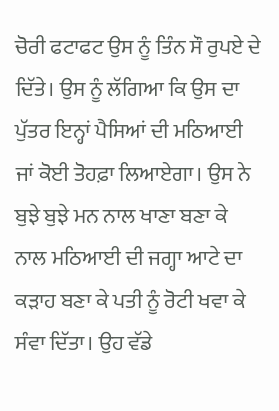ਚੋਰੀ ਫਟਾਫਟ ਉਸ ਨੂੰ ਤਿੰਨ ਸੌ ਰੁਪਏ ਦੇ ਦਿੱਤੇ। ਉਸ ਨੂੰ ਲੱਗਿਆ ਕਿ ਉਸ ਦਾ ਪੁੱਤਰ ਇਨ੍ਹਾਂ ਪੈਸਿਆਂ ਦੀ ਮਠਿਆਈ ਜਾਂ ਕੋਈ ਤੋਹਫ਼ਾ ਲਿਆਏਗਾ। ਉਸ ਨੇ ਬੁਝੇ ਬੁਝੇ ਮਨ ਨਾਲ ਖਾਣਾ ਬਣਾ ਕੇ ਨਾਲ ਮਠਿਆਈ ਦੀ ਜਗ੍ਹਾ ਆਟੇ ਦਾ ਕੜਾਹ ਬਣਾ ਕੇ ਪਤੀ ਨੂੰ ਰੋਟੀ ਖਵਾ ਕੇ ਸੰਵਾ ਦਿੱਤਾ। ਉਹ ਵੱਡੇ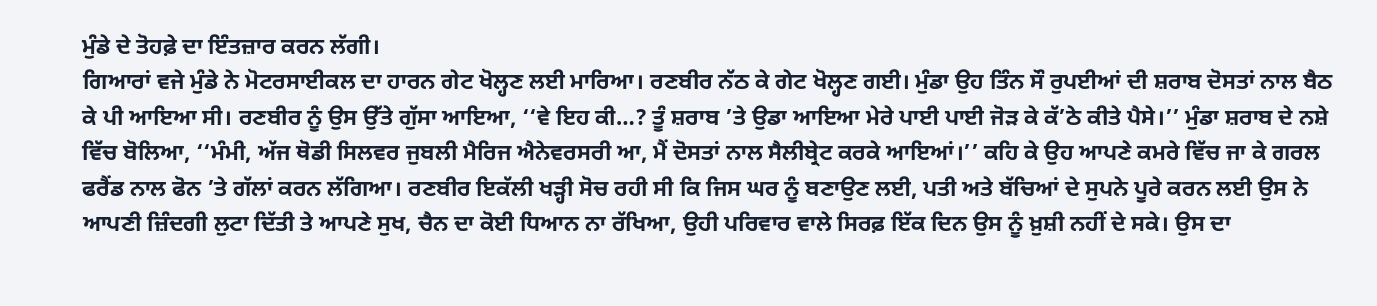ਮੁੰਡੇ ਦੇ ਤੋਹਫ਼ੇ ਦਾ ਇੰਤਜ਼ਾਰ ਕਰਨ ਲੱਗੀ।
ਗਿਆਰਾਂ ਵਜੇ ਮੁੰਡੇ ਨੇ ਮੋਟਰਸਾਈਕਲ ਦਾ ਹਾਰਨ ਗੇਟ ਖੋਲ੍ਹਣ ਲਈ ਮਾਰਿਆ। ਰਣਬੀਰ ਨੱਠ ਕੇ ਗੇਟ ਖੋਲ੍ਹਣ ਗਈ। ਮੁੰਡਾ ਉਹ ਤਿੰਨ ਸੌ ਰੁਪਈਆਂ ਦੀ ਸ਼ਰਾਬ ਦੋਸਤਾਂ ਨਾਲ ਬੈਠ ਕੇ ਪੀ ਆਇਆ ਸੀ। ਰਣਬੀਰ ਨੂੰ ਉਸ ਉੱਤੇ ਗੁੱਸਾ ਆਇਆ, ‘‘ਵੇ ਇਹ ਕੀ…? ਤੂੰ ਸ਼ਰਾਬ ’ਤੇ ਉਡਾ ਆਇਆ ਮੇਰੇ ਪਾਈ ਪਾਈ ਜੋੜ ਕੇ ਕੱ’ਠੇ ਕੀਤੇ ਪੈਸੇ।’’ ਮੁੰਡਾ ਸ਼ਰਾਬ ਦੇ ਨਸ਼ੇ ਵਿੱਚ ਬੋਲਿਆ, ‘‘ਮੰਮੀ, ਅੱਜ ਥੋਡੀ ਸਿਲਵਰ ਜੁਬਲੀ ਮੈਰਿਜ ਐਨੇਵਰਸਰੀ ਆ, ਮੈਂ ਦੋਸਤਾਂ ਨਾਲ ਸੈਲੀਬ੍ਰੇਟ ਕਰਕੇ ਆਇਆਂ।’’ ਕਹਿ ਕੇ ਉਹ ਆਪਣੇ ਕਮਰੇ ਵਿੱਚ ਜਾ ਕੇ ਗਰਲ ਫਰੈਂਡ ਨਾਲ ਫੋਨ ’ਤੇ ਗੱਲਾਂ ਕਰਨ ਲੱਗਿਆ। ਰਣਬੀਰ ਇਕੱਲੀ ਖੜ੍ਹੀ ਸੋਚ ਰਹੀ ਸੀ ਕਿ ਜਿਸ ਘਰ ਨੂੰ ਬਣਾਉਣ ਲਈ, ਪਤੀ ਅਤੇ ਬੱਚਿਆਂ ਦੇ ਸੁਪਨੇ ਪੂਰੇ ਕਰਨ ਲਈ ਉਸ ਨੇ ਆਪਣੀ ਜ਼ਿੰਦਗੀ ਲੁਟਾ ਦਿੱਤੀ ਤੇ ਆਪਣੇ ਸੁਖ, ਚੈਨ ਦਾ ਕੋਈ ਧਿਆਨ ਨਾ ਰੱਖਿਆ, ਉਹੀ ਪਰਿਵਾਰ ਵਾਲੇ ਸਿਰਫ਼ ਇੱਕ ਦਿਨ ਉਸ ਨੂੰ ਖ਼ੁਸ਼ੀ ਨਹੀਂ ਦੇ ਸਕੇ। ਉਸ ਦਾ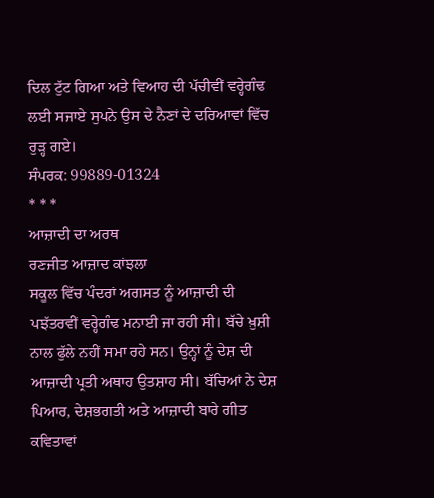ਦਿਲ ਟੁੱਟ ਗਿਆ ਅਤੇ ਵਿਆਹ ਦੀ ਪੱਚੀਵੀਂ ਵਰ੍ਹੇਗੰਢ ਲਈ ਸਜਾਏ ਸੁਪਨੇ ਉਸ ਦੇ ਨੈਣਾਂ ਦੇ ਦਰਿਆਵਾਂ ਵਿੱਚ ਰੁੜ੍ਹ ਗਏ।
ਸੰਪਰਕ: 99889-01324
* * *
ਆਜ਼ਾਦੀ ਦਾ ਅਰਥ
ਰਣਜੀਤ ਆਜ਼ਾਦ ਕਾਂਝਲਾ
ਸਕੂਲ ਵਿੱਚ ਪੰਦਰਾਂ ਅਗਸਤ ਨੂੰ ਆਜ਼ਾਦੀ ਦੀ ਪਝੱਤਰਵੀਂ ਵਰ੍ਹੇਗੰਢ ਮਨਾਈ ਜਾ ਰਹੀ ਸੀ। ਬੱਚੇ ਖ਼ੁਸ਼ੀ ਨਾਲ ਫੁੱਲੇ ਨਹੀਂ ਸਮਾ ਰਹੇ ਸਨ। ਉਨ੍ਹਾਂ ਨੂੰ ਦੇਸ਼ ਦੀ ਆਜ਼ਾਦੀ ਪ੍ਰਤੀ ਅਥਾਹ ਉਤਸ਼ਾਹ ਸੀ। ਬੱਚਿਆਂ ਨੇ ਦੇਸ਼ ਪਿਆਰ, ਦੇਸ਼ਭਗਤੀ ਅਤੇ ਆਜ਼ਾਦੀ ਬਾਰੇ ਗੀਤ ਕਵਿਤਾਵਾਂ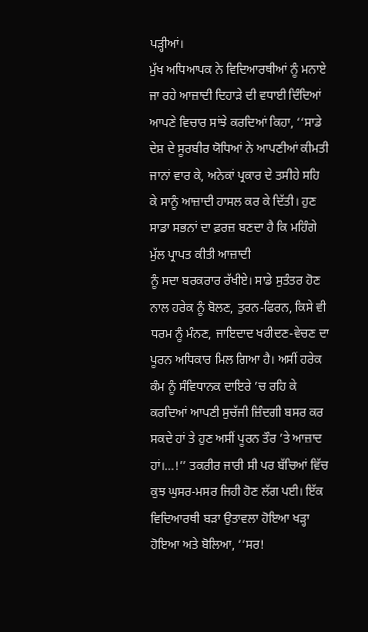ਪੜ੍ਹੀਆਂ।
ਮੁੱਖ ਅਧਿਆਪਕ ਨੇ ਵਿਦਿਆਰਥੀਆਂ ਨੂੰ ਮਨਾਏ ਜਾ ਰਹੇ ਆਜ਼ਾਦੀ ਦਿਹਾੜੇ ਦੀ ਵਧਾਈ ਦਿੰਦਿਆਂ ਆਪਣੇ ਵਿਚਾਰ ਸਾਂਝੇ ਕਰਦਿਆਂ ਕਿਹਾ, ‘‘ਸਾਡੇ ਦੇਸ਼ ਦੇ ਸੂਰਬੀਰ ਯੋਧਿਆਂ ਨੇ ਆਪਣੀਆਂ ਕੀਮਤੀ ਜਾਨਾਂ ਵਾਰ ਕੇ, ਅਨੇਕਾਂ ਪ੍ਰਕਾਰ ਦੇ ਤਸੀਹੇ ਸਹਿ ਕੇ ਸਾਨੂੰ ਆਜ਼ਾਦੀ ਹਾਸਲ ਕਰ ਕੇ ਦਿੱਤੀ। ਹੁਣ ਸਾਡਾ ਸਭਨਾਂ ਦਾ ਫ਼ਰਜ਼ ਬਣਦਾ ਹੈ ਕਿ ਮਹਿੰਗੇ ਮੁੱਲ ਪ੍ਰਾਪਤ ਕੀਤੀ ਆਜ਼ਾਦੀ
ਨੂੰ ਸਦਾ ਬਰਕਰਾਰ ਰੱਖੀਏ। ਸਾਡੇ ਸੁਤੰਤਰ ਹੋਣ ਨਾਲ ਹਰੇਕ ਨੂੰ ਬੋਲਣ, ਤੁਰਨ-ਫਿਰਨ, ਕਿਸੇ ਵੀ ਧਰਮ ਨੂੰ ਮੰਨਣ, ਜਾਇਦਾਦ ਖਰੀਦਣ-ਵੇਚਣ ਦਾ ਪੂਰਨ ਅਧਿਕਾਰ ਮਿਲ ਗਿਆ ਹੈ। ਅਸੀਂ ਹਰੇਕ ਕੰਮ ਨੂੰ ਸੰਵਿਧਾਨਕ ਦਾਇਰੇ ’ਚ ਰਹਿ ਕੇ ਕਰਦਿਆਂ ਆਪਣੀ ਸੁਚੱਜੀ ਜ਼ਿੰਦਗੀ ਬਸਰ ਕਰ ਸਕਦੇ ਹਾਂ ਤੇ ਹੁਣ ਅਸੀਂ ਪੂਰਨ ਤੌਰ ’ਤੇ ਆਜ਼ਾਦ ਹਾਂ।…!’’ ਤਕਰੀਰ ਜਾਰੀ ਸੀ ਪਰ ਬੱਚਿਆਂ ਵਿੱਚ ਕੁਝ ਘੁਸਰ-ਮਸਰ ਜਿਹੀ ਹੋਣ ਲੱਗ ਪਈ। ਇੱਕ ਵਿਦਿਆਰਥੀ ਬੜਾ ਉਤਾਵਲਾ ਹੋਇਆ ਖੜ੍ਹਾ ਹੋਇਆ ਅਤੇ ਬੋਲਿਆ, ‘‘ਸਰ!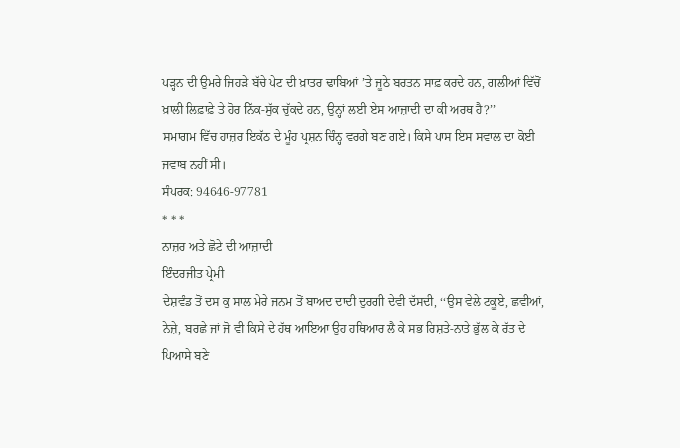ਪੜ੍ਹਨ ਦੀ ਉਮਰੇ ਜਿਹੜੇ ਬੱਚੇ ਪੇਟ ਦੀ ਖ਼ਾਤਰ ਢਾਬਿਆਂ ’ਤੇ ਜੂਠੇ ਬਰਤਨ ਸਾਫ਼ ਕਰਦੇ ਹਨ, ਗਲੀਆਂ ਵਿੱਚੋਂ ਖ਼ਾਲੀ ਲਿਫ਼ਾਫ਼ੇ ਤੇ ਹੋਰ ਨਿੱਕ-ਸੁੱਕ ਚੁੱਕਦੇ ਹਨ, ਉਨ੍ਹਾਂ ਲਈ ਏਸ ਆਜ਼ਾਦੀ ਦਾ ਕੀ ਅਰਥ ਹੈ?’’
ਸਮਾਗਮ ਵਿੱਚ ਹਾਜ਼ਰ ਇਕੱਠ ਦੇ ਮੂੰਹ ਪ੍ਰਸ਼ਨ ਚਿੰਨ੍ਹ ਵਰਗੇ ਬਣ ਗਏ। ਕਿਸੇ ਪਾਸ ਇਸ ਸਵਾਲ ਦਾ ਕੋਈ ਜਵਾਬ ਨਹੀਂ ਸੀ।
ਸੰਪਰਕ: 94646-97781
* * *
ਨਾਜ਼ਰ ਅਤੇ ਛੋਟੇ ਦੀ ਆਜ਼ਾਦੀ
ਇੰਦਰਜੀਤ ਪ੍ਰੇਮੀ
ਦੇਸ਼ਵੰਡ ਤੋਂ ਦਸ ਕੁ ਸਾਲ ਮੇਰੇ ਜਨਮ ਤੋਂ ਬਾਅਦ ਦਾਦੀ ਦੁਰਗੀ ਦੇਵੀ ਦੱਸਦੀ, ‘‘ਉਸ ਵੇਲੇ ਟਕੂਏ, ਛਵੀਆਂ, ਨੇਜ਼ੇ, ਬਰਛੇ ਜਾਂ ਜੋ ਵੀ ਕਿਸੇ ਦੇ ਹੱਥ ਆਇਆ ਉਹ ਹਥਿਆਰ ਲੈ ਕੇ ਸਭ ਰਿਸ਼ਤੇ-ਨਾਤੇ ਭੁੱਲ ਕੇ ਰੱਤ ਦੇ ਪਿਆਸੇ ਬਣੇ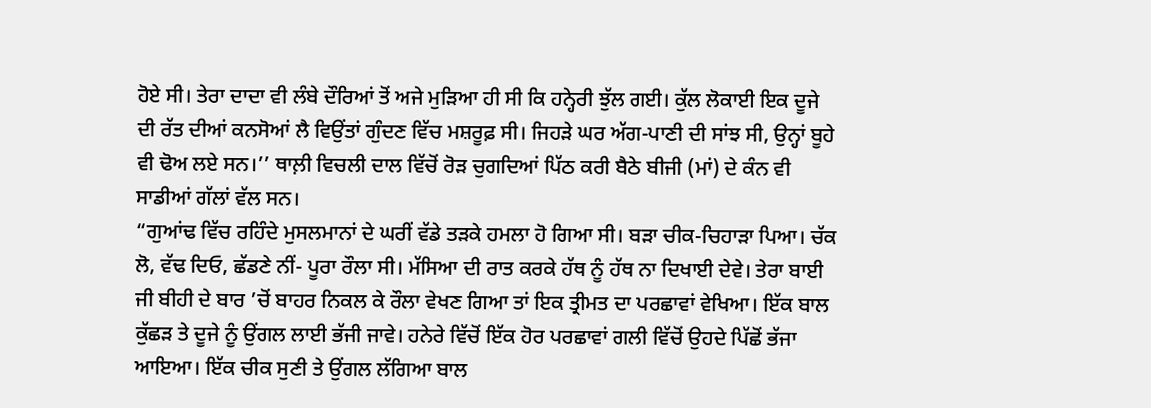ਹੋਏ ਸੀ। ਤੇਰਾ ਦਾਦਾ ਵੀ ਲੰਬੇ ਦੌਰਿਆਂ ਤੋਂ ਅਜੇ ਮੁੜਿਆ ਹੀ ਸੀ ਕਿ ਹਨ੍ਹੇਰੀ ਝੁੱਲ ਗਈ। ਕੁੱਲ ਲੋਕਾਈ ਇਕ ਦੂਜੇ ਦੀ ਰੱਤ ਦੀਆਂ ਕਨਸੋਆਂ ਲੈ ਵਿਉਂਤਾਂ ਗੁੰਦਣ ਵਿੱਚ ਮਸ਼ਰੂਫ਼ ਸੀ। ਜਿਹੜੇ ਘਰ ਅੱਗ-ਪਾਣੀ ਦੀ ਸਾਂਝ ਸੀ, ਉਨ੍ਹਾਂ ਬੂਹੇ ਵੀ ਢੋਅ ਲਏ ਸਨ।’’ ਥਾਲ਼ੀ ਵਿਚਲੀ ਦਾਲ ਵਿੱਚੋਂ ਰੋੜ ਚੁਗਦਿਆਂ ਪਿੱਠ ਕਰੀ ਬੈਠੇ ਬੀਜੀ (ਮਾਂ) ਦੇ ਕੰਨ ਵੀ ਸਾਡੀਆਂ ਗੱਲਾਂ ਵੱਲ ਸਨ।
“ਗੁਆਂਢ ਵਿੱਚ ਰਹਿੰਦੇ ਮੁਸਲਮਾਨਾਂ ਦੇ ਘਰੀਂ ਵੱਡੇ ਤੜਕੇ ਹਮਲਾ ਹੋ ਗਿਆ ਸੀ। ਬੜਾ ਚੀਕ-ਚਿਹਾੜਾ ਪਿਆ। ਚੱਕ ਲੋ, ਵੱਢ ਦਿਓ, ਛੱਡਣੇ ਨੀਂ- ਪੂਰਾ ਰੌਲਾ ਸੀ। ਮੱਸਿਆ ਦੀ ਰਾਤ ਕਰਕੇ ਹੱਥ ਨੂੰ ਹੱਥ ਨਾ ਦਿਖਾਈ ਦੇਵੇ। ਤੇਰਾ ਬਾਈ ਜੀ ਬੀਹੀ ਦੇ ਬਾਰ ’ਚੋਂ ਬਾਹਰ ਨਿਕਲ ਕੇ ਰੌਲਾ ਵੇਖਣ ਗਿਆ ਤਾਂ ਇਕ ਤ੍ਰੀਮਤ ਦਾ ਪਰਛਾਵਾਂ ਵੇਖਿਆ। ਇੱਕ ਬਾਲ ਕੁੱਛੜ ਤੇ ਦੂਜੇ ਨੂੰ ਉਂਗਲ ਲਾਈ ਭੱਜੀ ਜਾਵੇ। ਹਨੇਰੇ ਵਿੱਚੋਂ ਇੱਕ ਹੋਰ ਪਰਛਾਵਾਂ ਗਲੀ ਵਿੱਚੋਂ ਉਹਦੇ ਪਿੱਛੋਂ ਭੱਜਾ ਆਇਆ। ਇੱਕ ਚੀਕ ਸੁਣੀ ਤੇ ਉਂਗਲ ਲੱਗਿਆ ਬਾਲ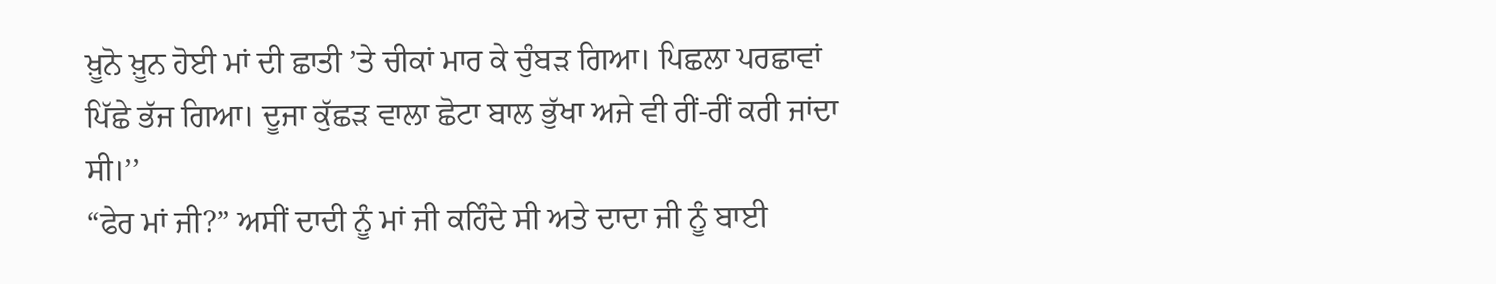ਖ਼ੂਨੋ ਖ਼ੂਨ ਹੋਈ ਮਾਂ ਦੀ ਛਾਤੀ ’ਤੇ ਚੀਕਾਂ ਮਾਰ ਕੇ ਚੁੰਬੜ ਗਿਆ। ਪਿਛਲਾ ਪਰਛਾਵਾਂ ਪਿੱਛੇ ਭੱਜ ਗਿਆ। ਦੂਜਾ ਕੁੱਛੜ ਵਾਲਾ ਛੋਟਾ ਬਾਲ ਭੁੱਖਾ ਅਜੇ ਵੀ ਰੀਂ-ਰੀਂ ਕਰੀ ਜਾਂਦਾ ਸੀ।’’
“ਫੇਰ ਮਾਂ ਜੀ?” ਅਸੀਂ ਦਾਦੀ ਨੂੰ ਮਾਂ ਜੀ ਕਹਿੰਦੇ ਸੀ ਅਤੇ ਦਾਦਾ ਜੀ ਨੂੰ ਬਾਈ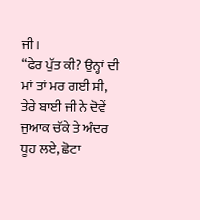ਜੀ।
“ਫੇਰ ਪੁੱਤ ਕੀ? ਉਨ੍ਹਾਂ ਦੀ ਮਾਂ ਤਾਂ ਮਰ ਗਈ ਸੀ, ਤੇਰੇ ਬਾਈ ਜੀ ਨੇ ਦੋਵੇਂ ਜੁਆਕ ਚੱਕੇ ਤੇ ਅੰਦਰ ਧੂਹ ਲਏ, ਛੋਟਾ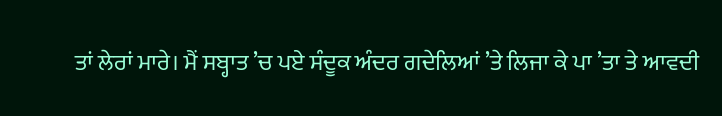ਤਾਂ ਲੇਰਾਂ ਮਾਰੇ। ਮੈਂ ਸਬ੍ਹਾਤ ’ਚ ਪਏ ਸੰਦੂਕ ਅੰਦਰ ਗਦੇਲਿਆਂ ’ਤੇ ਲਿਜਾ ਕੇ ਪਾ ’ਤਾ ਤੇ ਆਵਦੀ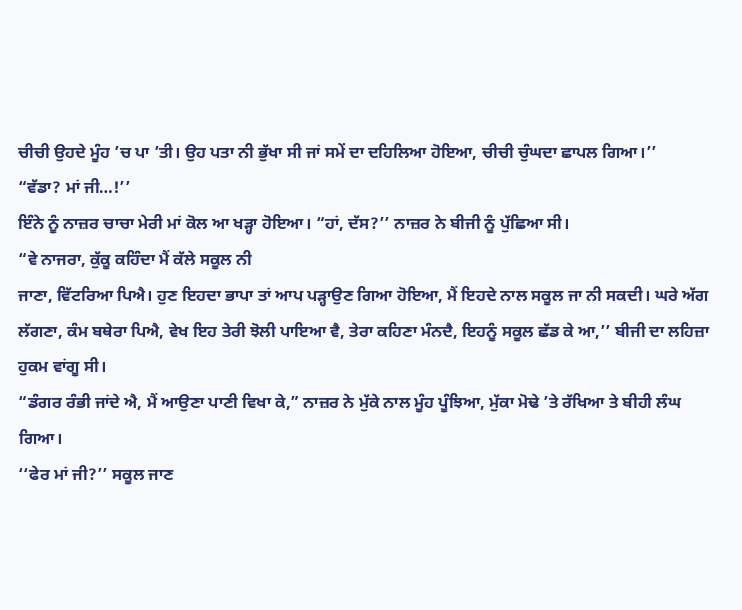ਚੀਚੀ ਉਹਦੇ ਮੂੰਹ ’ਚ ਪਾ ’ਤੀ। ਉਹ ਪਤਾ ਨੀ ਭੁੱਖਾ ਸੀ ਜਾਂ ਸਮੇਂ ਦਾ ਦਹਿਲਿਆ ਹੋਇਆ, ਚੀਚੀ ਚੁੰਘਦਾ ਛਾਪਲ ਗਿਆ।’’
“ਵੱਡਾ? ਮਾਂ ਜੀ…!’’
ਇੰਨੇ ਨੂੰ ਨਾਜ਼ਰ ਚਾਚਾ ਮੇਰੀ ਮਾਂ ਕੋਲ ਆ ਖੜ੍ਹਾ ਹੋਇਆ। “ਹਾਂ, ਦੱਸ?’’ ਨਾਜ਼ਰ ਨੇ ਬੀਜੀ ਨੂੰ ਪੁੱਛਿਆ ਸੀ।
“ਵੇ ਨਾਜਰਾ, ਕੁੱਕੂ ਕਹਿੰਦਾ ਮੈਂ ਕੱਲੇ ਸਕੂਲ ਨੀ
ਜਾਣਾ, ਵਿੱਟਰਿਆ ਪਿਐ। ਹੁਣ ਇਹਦਾ ਭਾਪਾ ਤਾਂ ਆਪ ਪੜ੍ਹਾਉਣ ਗਿਆ ਹੋਇਆ, ਮੈਂ ਇਹਦੇ ਨਾਲ ਸਕੂਲ ਜਾ ਨੀ ਸਕਦੀ। ਘਰੇ ਅੱਗ ਲੱਗਣਾ, ਕੰਮ ਬਥੇਰਾ ਪਿਐ, ਵੇਖ ਇਹ ਤੇਰੀ ਝੋਲੀ ਪਾਇਆ ਵੈ, ਤੇਰਾ ਕਹਿਣਾ ਮੰਨਦੈ, ਇਹਨੂੰ ਸਕੂਲ ਛੱਡ ਕੇ ਆ,’’ ਬੀਜੀ ਦਾ ਲਹਿਜ਼ਾ ਹੁਕਮ ਵਾਂਗੂ ਸੀ।
“ਡੰਗਰ ਰੰਭੀ ਜਾਂਦੇ ਐ, ਮੈਂ ਆਉਣਾ ਪਾਣੀ ਵਿਖਾ ਕੇ,” ਨਾਜ਼ਰ ਨੇ ਮੁੱਕੇ ਨਾਲ ਮੂੰਹ ਪੂੰਝਿਆ, ਮੁੱਕਾ ਮੋਢੇ ’ਤੇ ਰੱਖਿਆ ਤੇ ਬੀਹੀ ਲੰਘ ਗਿਆ।
‘‘ਫੇਰ ਮਾਂ ਜੀ?’’ ਸਕੂਲ ਜਾਣ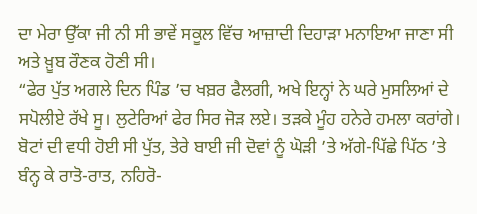ਦਾ ਮੇਰਾ ਉੱਕਾ ਜੀ ਨੀ ਸੀ ਭਾਵੇਂ ਸਕੂਲ ਵਿੱਚ ਆਜ਼ਾਦੀ ਦਿਹਾੜਾ ਮਨਾਇਆ ਜਾਣਾ ਸੀ ਅਤੇ ਖ਼ੂਬ ਰੌਣਕ ਹੋਣੀ ਸੀ।
“ਫੇਰ ਪੁੱਤ ਅਗਲੇ ਦਿਨ ਪਿੰਡ ’ਚ ਖਬ਼ਰ ਫੈਲਗੀ, ਅਖੇ ਇਨ੍ਹਾਂ ਨੇ ਘਰੇ ਮੁਸਲਿਆਂ ਦੇ ਸਪੋਲੀਏ ਰੱਖੇ ਸੂ। ਲੁਟੇਰਿਆਂ ਫੇਰ ਸਿਰ ਜੋੜ ਲਏ। ਤੜਕੇ ਮੂੰਹ ਹਨੇਰੇ ਹਮਲਾ ਕਰਾਂਗੇ। ਬੋਟਾਂ ਦੀ ਵਧੀ ਹੋਈ ਸੀ ਪੁੱਤ, ਤੇਰੇ ਬਾਈ ਜੀ ਦੋਵਾਂ ਨੂੰ ਘੋੜੀ ’ਤੇ ਅੱਗੇ-ਪਿੱਛੇ ਪਿੱਠ ’ਤੇ ਬੰਨ੍ਹ ਕੇ ਰਾਤੋ-ਰਾਤ, ਨਹਿਰੋ-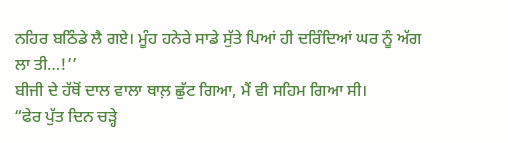ਨਹਿਰ ਬਠਿੰਡੇ ਲੈ ਗਏ। ਮੂੰਹ ਹਨੇਰੇ ਸਾਡੇ ਸੁੱਤੇ ਪਿਆਂ ਹੀ ਦਰਿੰਦਿਆਂ ਘਰ ਨੂੰ ਅੱਗ ਲਾ ਤੀ…!’’
ਬੀਜੀ ਦੇ ਹੱਥੋਂ ਦਾਲ ਵਾਲਾ ਥਾਲ਼ ਛੁੱਟ ਗਿਆ, ਮੈਂ ਵੀ ਸਹਿਮ ਗਿਆ ਸੀ।
“ਫੇਰ ਪੁੱਤ ਦਿਨ ਚੜ੍ਹੇ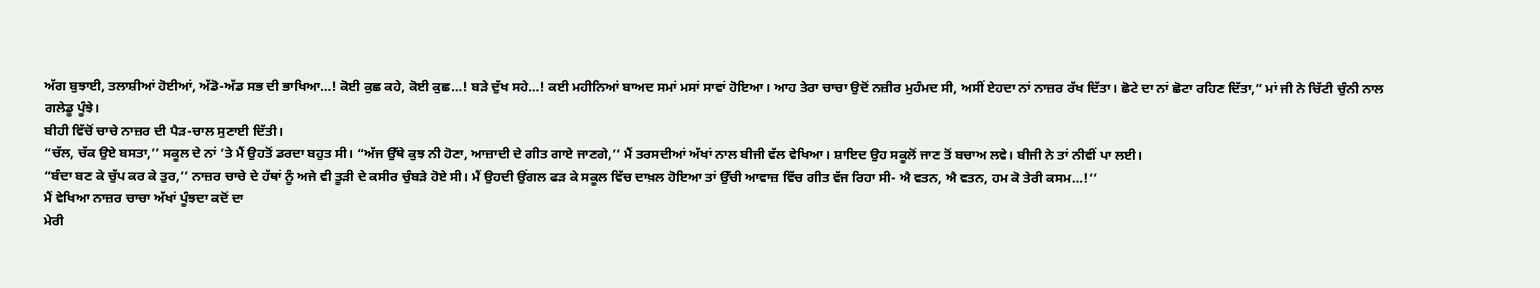ਅੱਗ ਬੁਝਾਈ, ਤਲਾਸ਼ੀਆਂ ਹੋਈਆਂ, ਅੱਡੋ-ਅੱਡ ਸਭ ਦੀ ਭਾਖਿਆ…! ਕੋਈ ਕੁਛ ਕਹੇ, ਕੋਈ ਕੁਛ…! ਬੜੇ ਦੁੱਖ ਸਹੇ…! ਕਈ ਮਹੀਨਿਆਂ ਬਾਅਦ ਸਮਾਂ ਮਸਾਂ ਸਾਵਾਂ ਹੋਇਆ। ਆਹ ਤੇਰਾ ਚਾਚਾ ਉਦੋਂ ਨਜ਼ੀਰ ਮੁਹੰਮਦ ਸੀ, ਅਸੀਂ ਏਹਦਾ ਨਾਂ ਨਾਜ਼ਰ ਰੱਖ ਦਿੱਤਾ। ਛੋਟੇ ਦਾ ਨਾਂ ਛੋਟਾ ਰਹਿਣ ਦਿੱਤਾ,” ਮਾਂ ਜੀ ਨੇ ਚਿੱਟੀ ਚੁੰਨੀ ਨਾਲ ਗਲੇਡੂ ਪੂੰਝੇ।
ਬੀਹੀ ਵਿੱਚੋਂ ਚਾਚੇ ਨਾਜ਼ਰ ਦੀ ਪੈੜ-ਚਾਲ ਸੁਣਾਈ ਦਿੱਤੀ।
“ਚੱਲ, ਚੱਕ ਉਏ ਬਸਤਾ,’’ ਸਕੂਲ ਦੇ ਨਾਂ ’ਤੇ ਮੈਂ ਉਹਤੋਂ ਡਰਦਾ ਬਹੁਤ ਸੀ। “ਅੱਜ ਉੱਥੇ ਕੁਝ ਨੀ ਹੋਣਾ, ਆਜ਼ਾਦੀ ਦੇ ਗੀਤ ਗਾਏ ਜਾਣਗੇ,’’ ਮੈਂ ਤਰਸਦੀਆਂ ਅੱਖਾਂ ਨਾਲ ਬੀਜੀ ਵੱਲ ਵੇਖਿਆ। ਸ਼ਾਇਦ ਉਹ ਸਕੂਲੋਂ ਜਾਣ ਤੋਂ ਬਚਾਅ ਲਵੇ। ਬੀਜੀ ਨੇ ਤਾਂ ਨੀਵੀਂ ਪਾ ਲਈ।
“ਬੰਦਾ ਬਣ ਕੇ ਚੁੱਪ ਕਰ ਕੇ ਤੁਰ,’’ ਨਾਜ਼ਰ ਚਾਚੇ ਦੇ ਹੱਥਾਂ ਨੂੰ ਅਜੇ ਵੀ ਤੂੜੀ ਦੇ ਕਸੀਰ ਚੁੰਬੜੇ ਹੋਏ ਸੀ। ਮੈਂ ਉਹਦੀ ਉਂਗਲ ਫੜ ਕੇ ਸਕੂਲ ਵਿੱਚ ਦਾਖ਼ਲ ਹੋਇਆ ਤਾਂ ਉੱਚੀ ਆਵਾਜ਼ ਵਿੱਚ ਗੀਤ ਵੱਜ ਰਿਹਾ ਸੀ- ਐ ਵਤਨ, ਐ ਵਤਨ, ਹਮ ਕੋ ਤੇਰੀ ਕਸਮ…!’’
ਮੈਂ ਵੇਖਿਆ ਨਾਜ਼ਰ ਚਾਚਾ ਅੱਖਾਂ ਪੂੰਝਦਾ ਕਦੋਂ ਦਾ
ਮੇਰੀ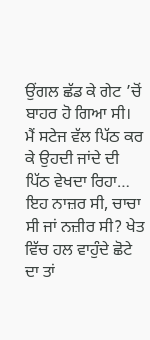ਉਂਗਲ ਛੱਡ ਕੇ ਗੇਟ ’ਚੋਂ ਬਾਹਰ ਹੋ ਗਿਆ ਸੀ।
ਮੈਂ ਸਟੇਜ ਵੱਲ ਪਿੱਠ ਕਰ ਕੇ ਉਹਦੀ ਜਾਂਦੇ ਦੀ
ਪਿੱਠ ਵੇਖਦਾ ਰਿਹਾ… ਇਹ ਨਾਜ਼ਰ ਸੀ, ਚਾਚਾ ਸੀ ਜਾਂ ਨਜ਼ੀਰ ਸੀ? ਖੇਤ ਵਿੱਚ ਹਲ ਵਾਹੁੰਦੇ ਛੋਟੇ ਦਾ ਤਾਂ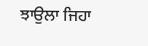ਝਾਉਲਾ ਜਿਹਾ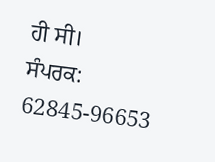ਹੀ ਸੀ।
ਸੰਪਰਕ: 62845-96653